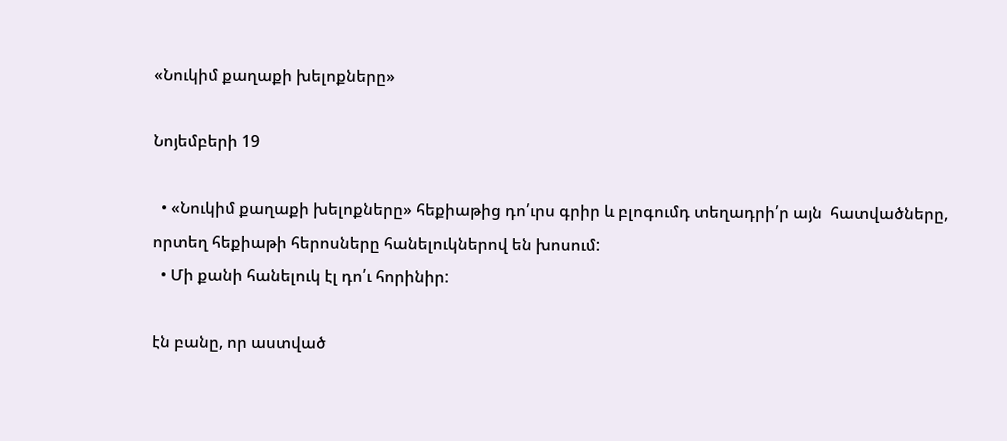«Նուկիմ քաղաքի խելոքները»

Նոյեմբերի 19

  • «Նուկիմ քաղաքի խելոքները» հեքիաթից դո՛ւրս գրիր և բլոգումդ տեղադրի՛ր այն  հատվածները, որտեղ հեքիաթի հերոսները հանելուկներով են խոսում:
  • Մի քանի հանելուկ էլ դո՛ւ հորինիր:

էն բանը, որ աստված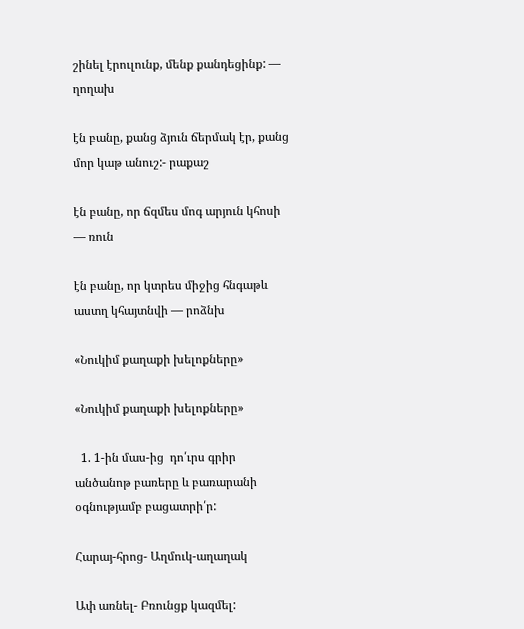շինել էրուլունք, մենք քանդեցինք: — ղողախ

էն բանը, քանց ձյուն ճերմակ էր, քանց մոր կաթ անուշ:- րաքաշ

էն բանը, որ ճզմես մոգ արյուն կհոսի — ռուն

էն բանը, որ կտրես միջից հնգաթև աստղ կհայտնվի — րոձնխ

«Նուկիմ քաղաքի խելոքները»

«Նուկիմ քաղաքի խելոքները»

  1. 1-ին մաս-ից  դո՛ւրս գրիր անծանոթ բառերը և բառարանի օգնությամբ բացատրի՛ր:

Հարայ-հրոց- Աղմուկ-աղաղակ

Ափ առնել- Բռունցք կազմել: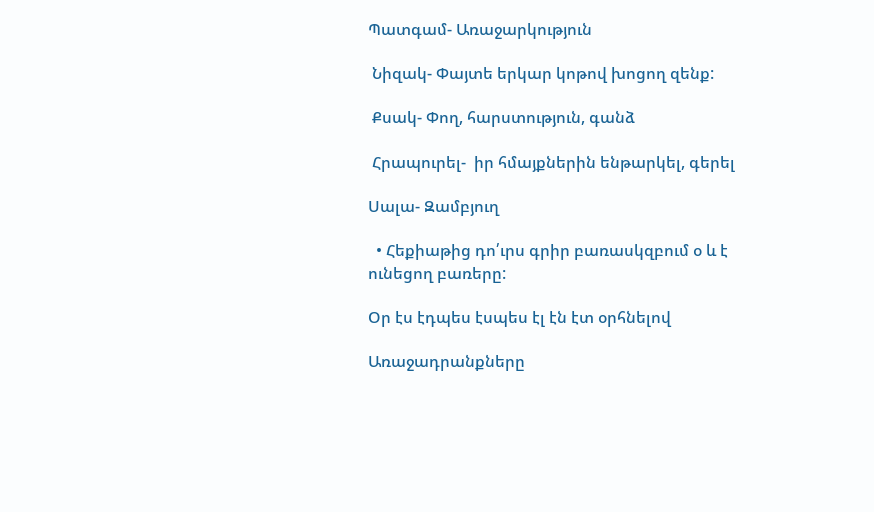Պատգամ- Առաջարկություն

 Նիզակ- Փայտե երկար կոթով խոցող զենք:

 Քսակ- Փող, հարստություն, գանձ

 Հրապուրել-  իր հմայքներին ենթարկել, գերել

Սալա- Զամբյուղ

  • Հեքիաթից դո՛ւրս գրիր բառասկզբում օ և է ունեցող բառերը:

Օր էս էդպես էսպես էլ էն էտ օրհնելով

Առաջադրանքները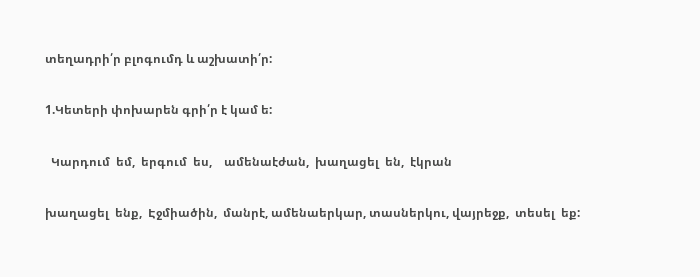տեղադրի՛ր բլոգումդ և աշխատի՛ր:

1.Կետերի փոխարեն գրի՛ր է կամ ե:

  Կարդում  եմ,  երգում  ես,    ամենաէժան,  խաղացել  են,  էկրան

խաղացել  ենք,  Էջմիածին,  մանրէ, ամենաերկար, տասներկու, վայրեջք,  տեսել  եք: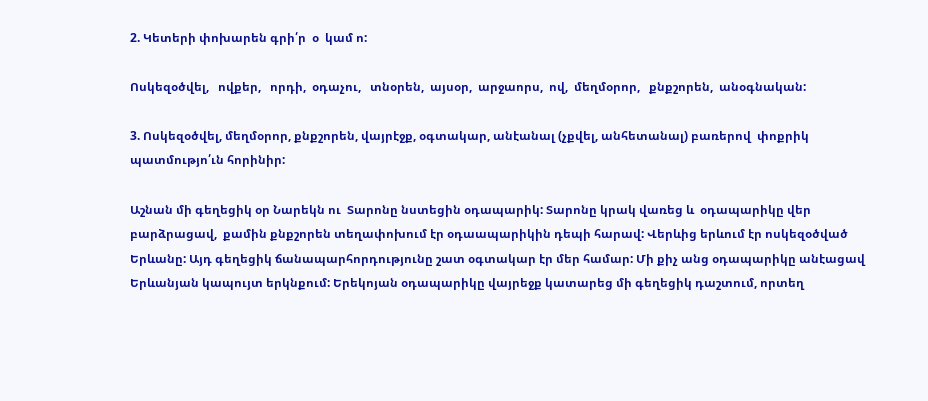2. Կետերի փոխարեն գրի՛ր  օ  կամ ո:

Ոսկեզօծվել,   ովքեր,   որդի,  օդաչու,   տնօրեն,  այսօր,  արջաորս,  ով,  մեղմօրոր,   քնքշորեն,  անօգնական:

3. Ոսկեզօծվել, մեղմօրոր, քնքշորեն, վայրէջք, օգտակար, անէանալ (չքվել, անհետանալ) բառերով  փոքրիկ պատմությո՛ւն հորինիր:

Աշնան մի գեղեցիկ օր Նարեկն ու  Տարոնը նստեցին օդապարիկ: Տարոնը կրակ վառեց և  օդապարիկը վեր բարձրացավ,  քամին քնքշորեն տեղափոխում էր օդաապարիկին դեպի հարավ: Վերևից երևում էր ոսկեզօծված Երևանը: Այդ գեղեցիկ ճանապարհորդությունը շատ օգտակար էր մեր համար: Մի քիչ անց օդապարիկը անէացավ Երևանյան կապույտ երկնքում: Երեկոյան օդապարիկը վայրեջք կատարեց մի գեղեցիկ դաշտում, որտեղ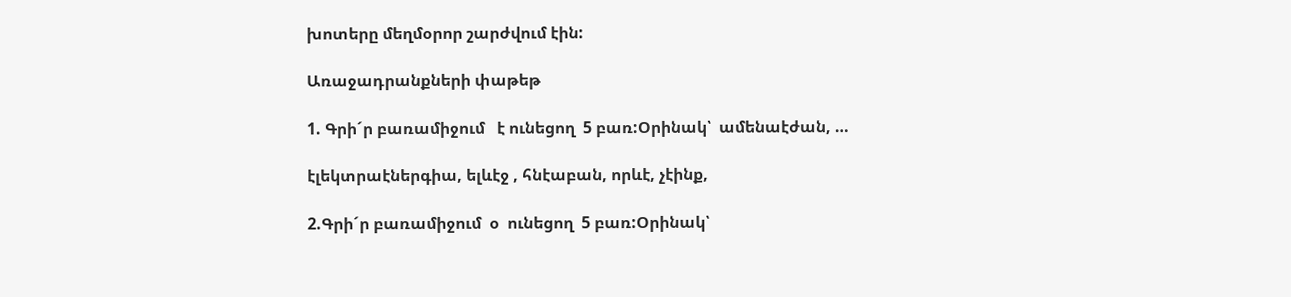խոտերը մեղմօրոր շարժվում էին:

Առաջադրանքների փաթեթ

1. Գրի´ր բառամիջում   է ունեցող  5 բառ:Օրինակ՝  ամենաէժան, …

էլեկտրաէներգիա, ելևէջ , հնէաբան, որևէ, չէինք,

2.Գրի´ր բառամիջում  օ  ունեցող  5 բառ:Օրինակ՝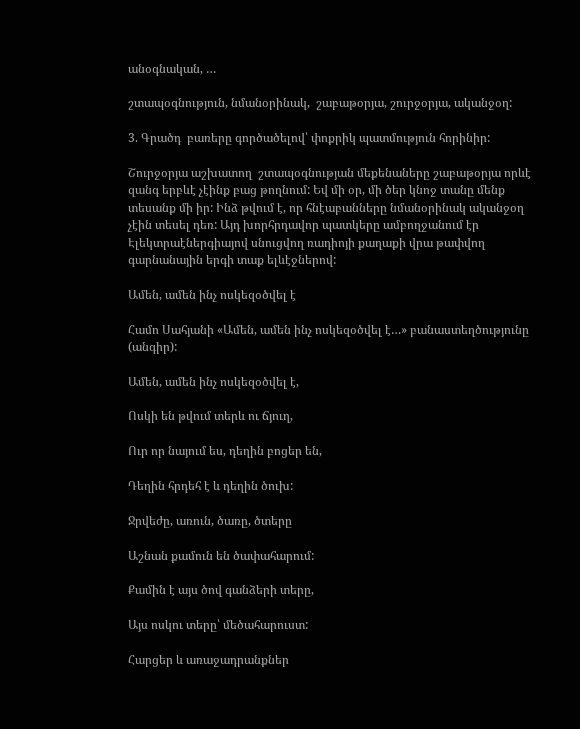անօգնական, …

շտապօգնություն, նմանօրինակ,  շաբաթօրյա, շուրջօրյա, ականջօղ:

3. Գրածդ  բառերը գործածելով՝ փոքրիկ պատմություն հորինիր:

Շուրջօրյա աշխատող  շտապօգնության մեքենաները շաբաթօրյա որևէ զանգ երբևէ չէինք բաց թողնում: Եվ մի օր, մի ծեր կնոջ տանը մենք տեսանք մի իր: Ինձ թվում է, որ հնէաբանները նմանօրինակ ականջօղ չէին տեսել դեռ: Այդ խորհրդավոր պատկերը ամբողջանում էր Էլեկտրաէներգիայով սնուցվող ռադիոյի քաղաքի վրա թափվող գարնանային երգի տաք ելևէջներով:

Ամեն, ամեն ինչ ոսկեզօծվել է

Համո Սահյանի «Ամեն, ամեն ինչ ոսկեզօծվել է…» բանաստեղծությունը (անգիր):

Ամեն, ամեն ինչ ոսկեզօծվել է,

Ոսկի են թվում տերև ու ճյուղ,

Ուր որ նայում ես, դեղին բոցեր են,

Դեղին հրդեհ է և դեղին ծուխ:

Ջրվեժը, առուն, ծառը, ծտերը

Աշնան քամուն են ծափահարում:

Քամին է այս ծով գանձերի տերը,

Այս ոսկու տերը՝ մեծահարուստ:

Հարցեր և առաջադրանքներ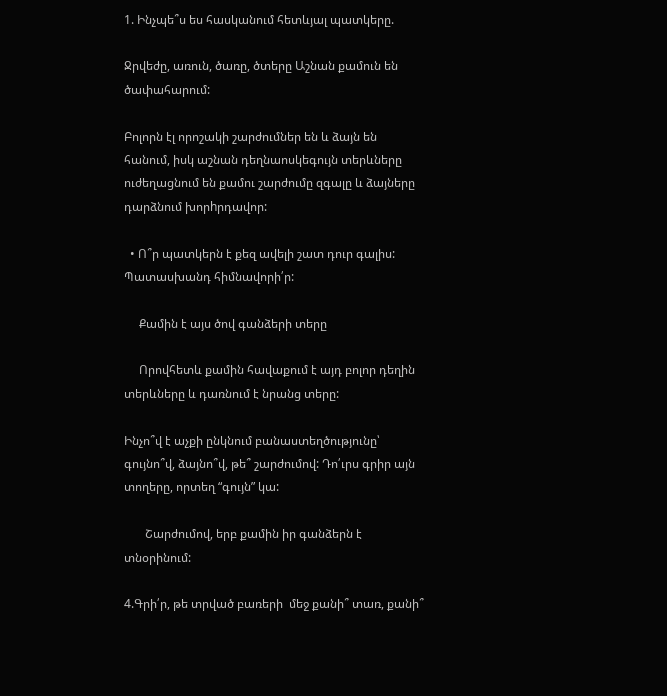1. Ինչպե՞ս ես հասկանում հետևյալ պատկերը.

Ջրվեժը, առուն, ծառը, ծտերը Աշնան քամուն են ծափահարում:

Բոլորն էլ որոշակի շարժումներ են և ձայն են հանում, իսկ աշնան դեղնաոսկեգույն տերևները ուժեղացնում են քամու շարժումը զգալը և ձայները դարձնում խորhրդավոր:

  • Ո՞ր պատկերն է քեզ ավելի շատ դուր գալիս: Պատասխանդ հիմնավորի՛ր:

     Քամին է այս ծով գանձերի տերը

     Որովհետև քամին հավաքում է այդ բոլոր դեղին տերևները և դառնում է նրանց տերը:

Ինչո՞վ է աչքի ընկնում բանաստեղծությունը՝ գույնո՞վ, ձայնո՞վ, թե՞ շարժումով: Դո՛ւրս գրիր այն տողերը, որտեղ “գույն” կա:

       Շարժումով, երբ քամին իր գանձերն է տնօրինում:

4.Գրի՛ր, թե տրված բառերի  մեջ քանի՞ տառ, քանի՞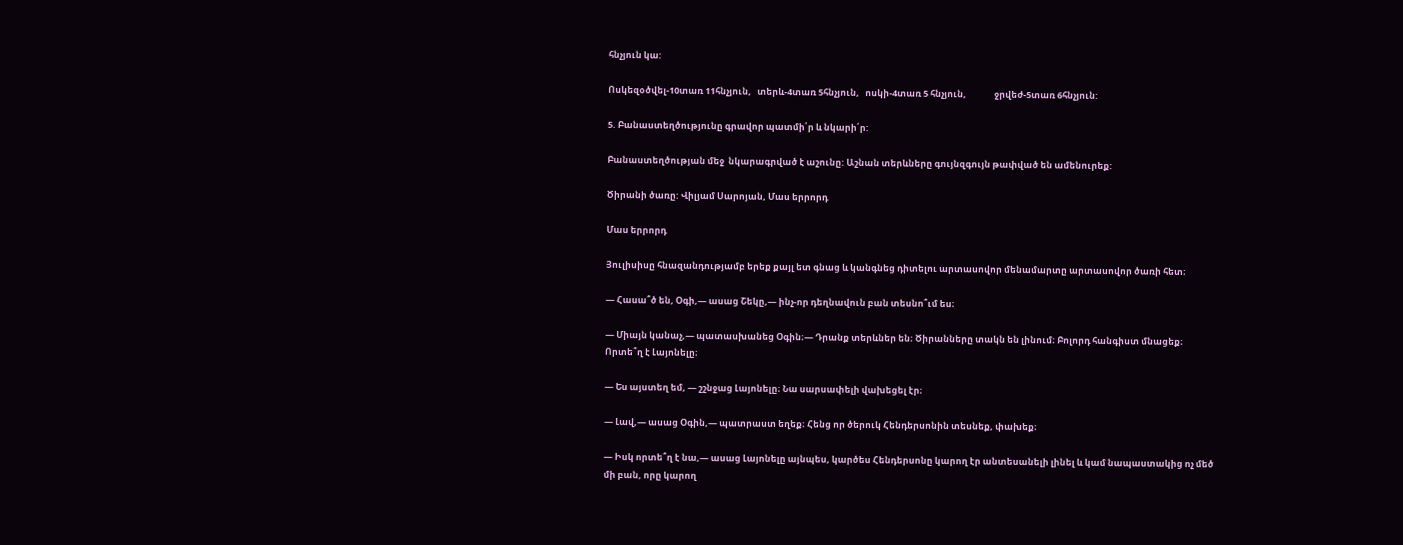հնչյուն կա:

Ոսկեզօծվել-10տառ 11հնչյուն,   տերև-4տառ 5հնչյուն,   ոսկի-4տառ 5 հնչյուն,              ջրվեժ-5տառ 6հնչյուն:

5. Բանաստեղծությունը գրավոր պատմի՛ր և նկարի՛ր:

Բանաստեղծության մեջ  նկարագրված է աշունը: Աշնան տերևները գույնզգույն թափված են ամենուրեք:

Ծիրանի ծառը: Վիլյամ Սարոյան, Մաս երրորդ

Մաս երրորդ

Յուլիսիսը հնազանդությամբ երեք քայլ ետ գնաց և կանգնեց դիտելու արտասովոր մենամարտը արտասովոր ծառի հետ։

— Հասա՞ծ են, Օգի,— ասաց Շեկը,— ինչ-որ դեղնավուն բան տեսնո՞ւմ ես։

— Միայն կանաչ,— պատասխանեց Օգին։— Դրանք տերևներ են։ Ծիրանները տակն են լինում։ Բոլորդ հանգիստ մնացեք։ Որտե՞ղ է Լայոնելը։

— Ես այստեղ եմ, — շշնջաց Լայոնելը։ Նա սարսափելի վախեցել էր։

— Լավ,— ասաց Օգին,— պատրաստ եղեք։ Հենց որ ծերուկ Հենդերսոնին տեսնեք, փախեք։

— Իսկ որտե՞ղ է նա,— ասաց Լայոնելը այնպես, կարծես Հենդերսոնը կարող էր անտեսանելի լինել և կամ նապաստակից ոչ մեծ մի բան, որը կարող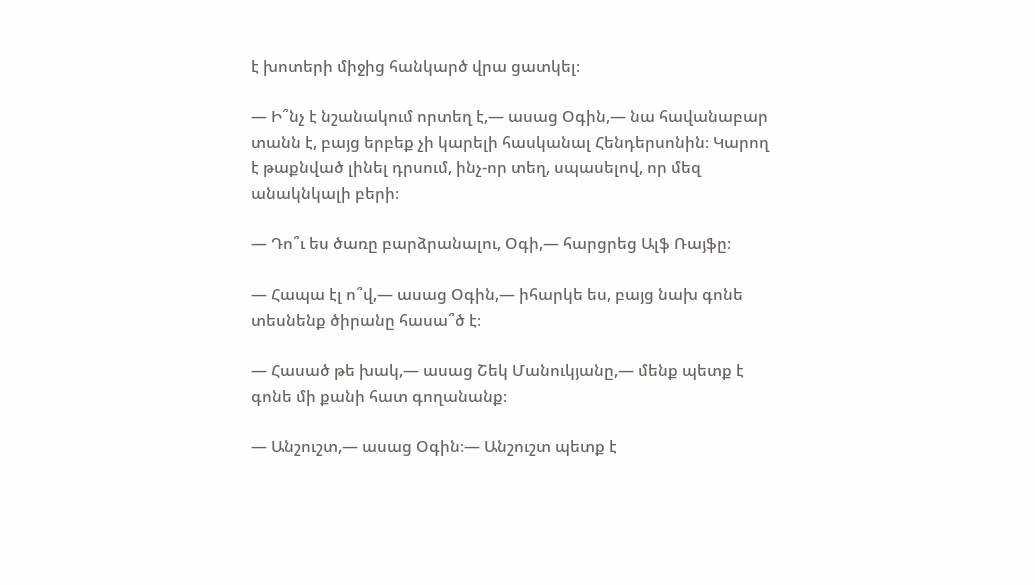է խոտերի միջից հանկարծ վրա ցատկել։

— Ի՞նչ է նշանակում որտեղ է,— ասաց Օգին,— նա հավանաբար տանն է, բայց երբեք չի կարելի հասկանալ Հենդերսոնին։ Կարող է թաքնված լինել դրսում, ինչ-որ տեղ, սպասելով, որ մեզ անակնկալի բերի։

— Դո՞ւ ես ծառը բարձրանալու, Օգի,— հարցրեց Ալֆ Ռայֆը։

— Հապա էլ ո՞վ,— ասաց Օգին,— իհարկե ես, բայց նախ գոնե տեսնենք ծիրանը հասա՞ծ է։

— Հասած թե խակ,— ասաց Շեկ Մանուկյանը,— մենք պետք է գոնե մի քանի հատ գողանանք։

— Անշուշտ,— ասաց Օգին։— Անշուշտ պետք է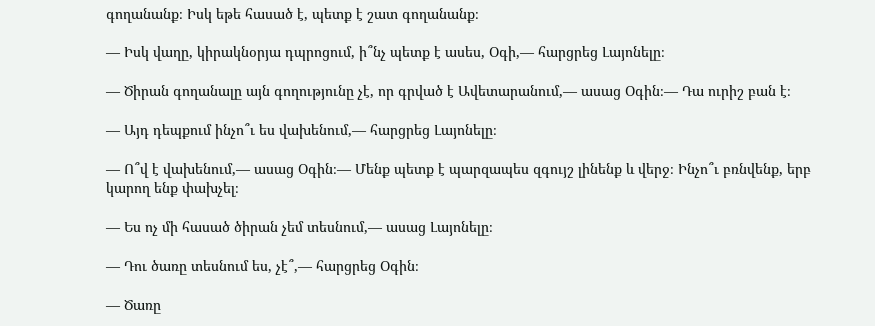գողանանք։ Իսկ եթե հասած է, պետք է շատ գողանանք։

— Իսկ վաղը, կիրակնօրյա դպրոցում, ի՞նչ պետք է ասես, Օգի,— հարցրեց Լայոնելը։

— Ծիրան գողանալը այն գողությունը չէ, որ գրված է Ավետարանում,— ասաց Օգին։— Դա ուրիշ բան է։

— Այդ դեպքում ինչո՞ւ ես վախենում,— հարցրեց Լայոնելը։

— Ո՞վ է վախենում,— ասաց Օգին։— Մենք պետք է պարզապես զգույշ լինենք և վերջ։ Ինչո՞ւ բռնվենք, երբ կարող ենք փախչել։

— Ես ոչ մի հասած ծիրան չեմ տեսնում,— ասաց Լայոնելը։

— Դու ծառը տեսնում ես, չէ՞,— հարցրեց Օգին։

— Ծառը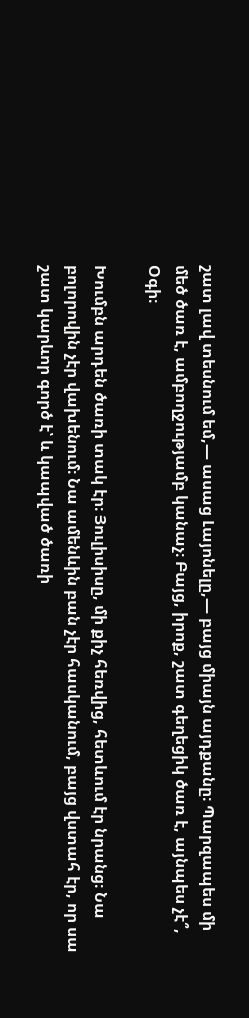շատ լավ տեսնում եմ,— ասաց Լայոնելը,— բայց միայն այդքանը։ Պարզապես մի մեծ ծառ է, ամբողջությամբ կանաչ։ Բայց, իրոք, շատ գեղեցիկ ծառ է, այնպես չէ՞, Օգի։

Խումբն արդեն ծառի տակ էր։ Յուլիսիսը, մի քիչ հեռվից, հետևում էր նրանց։ Նա բոլորովին չէր վախենում։ Նա ամենևին բան չէր հասկանում, բայց վստահ էր, որ սա շատ կարևոր գործ է՝ և կապված ծառի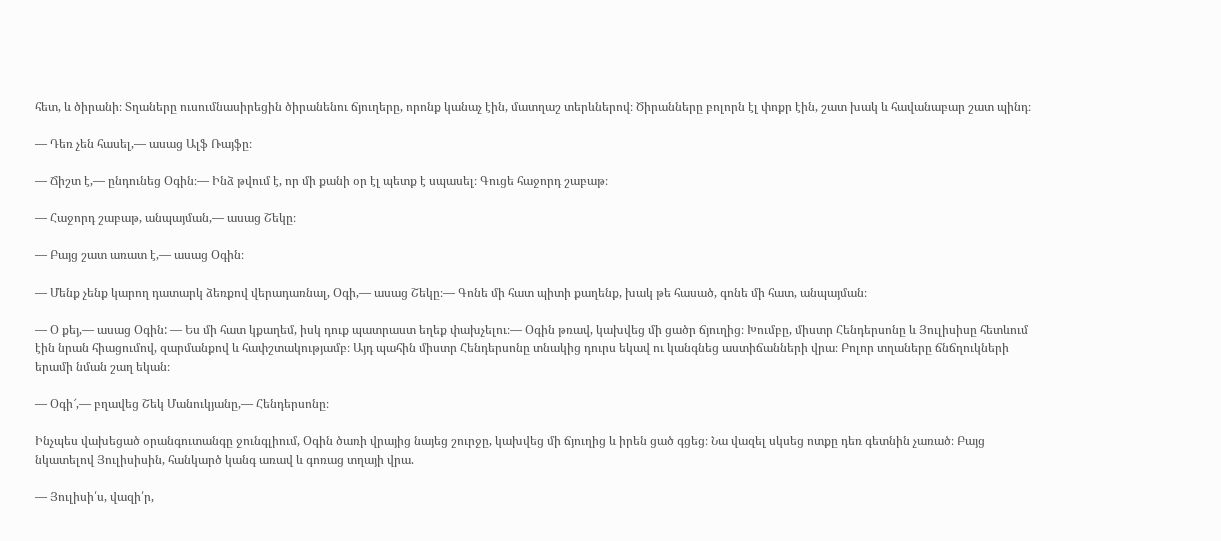հետ, և ծիրանի։ Տղաները ուսումնասիրեցին ծիրանենու ճյուղերը, որոնք կանաչ էին, մատղաշ տերևներով։ Ծիրանները բոլորն էլ փոքր էին, շատ խակ և հավանաբար շատ պինդ։

— Դեռ չեն հասել,— ասաց Ալֆ Ռայֆը։

— Ճիշտ է,— ընդունեց Օգին։— Ինձ թվում է, որ մի քանի օր էլ պետք է սպասել։ Գուցե հաջորդ շաբաթ։

— Հաջորդ շաբաթ, անպայման,— ասաց Շեկը։

— Բայց շատ առատ է,— ասաց Օգին։

— Մենք չենք կարող դատարկ ձեռքով վերադառնալ, Օգի,— ասաց Շեկը։— Գոնե մի հատ պիտի քաղենք, խակ թե հասած, գոնե մի հատ, անպայման։

— Օ քեյ,— ասաց Օգին: — Ես մի հատ կքաղեմ, իսկ դուք պատրաստ եղեք փախչելու։— Օգին թռավ, կախվեց մի ցածր ճյուղից։ Խումբը, միստր Հենդերսոնը և Յուլիսիսը հետևում էին նրան հիացումով, զարմանքով և հափշտակությամբ։ Այդ պահին միստր Հենդերսոնը տնակից դուրս եկավ ու կանգնեց աստիճանների վրա։ Բոլոր տղաները ճնճղուկների երամի նման շաղ եկան։

— Օգի՜,— բղավեց Շեկ Մանուկյանը,— Հենդերսոնը։

Ինչպես վախեցած օրանգուտանգը ջունգլիում, Օգին ծառի վրայից նայեց շուրջը, կախվեց մի ճյուղից և իրեն ցած գցեց։ Նա վազել սկսեց ոտքը դեռ գետնին չառած։ Բայց նկատելով Յուլիսիսին, հանկարծ կանգ առավ և գոռաց տղայի վրա.

— Յուլիսի՛ս, վազի՛ր,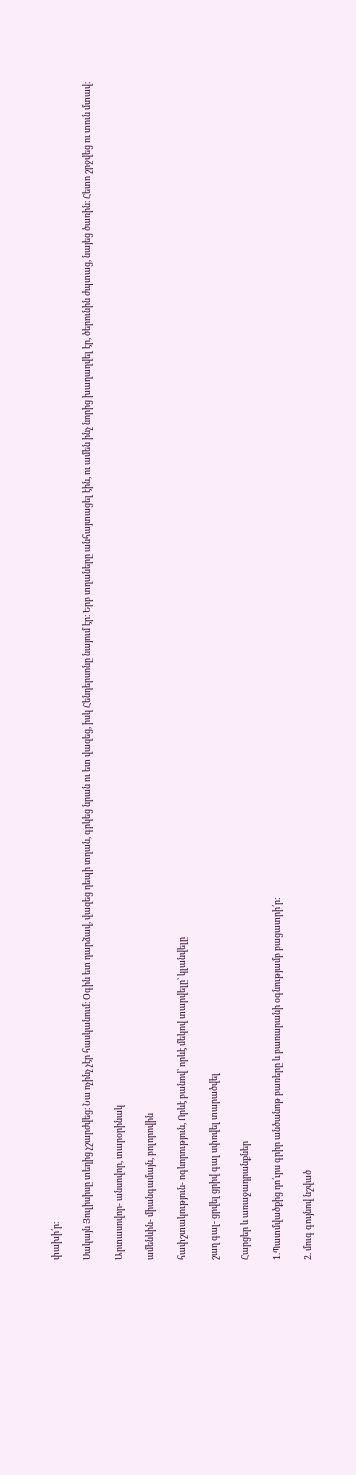փախի՛ր։

Սակայն Յուլիսիսը տեղից չշարժվեց։ Նա ոչինչ չէր հասկանում։ Օգին ետ դարձավ, վազեց դեպի տղան, գրկեց նրան ու ետ վազեց, իսկ Հենդերսոնը նայում էր։ Երբ տղաները անհայտացել էին, ու ամեն ինչ նորից խաղաղվել էր, ծերունին ժպտաց, նայեց ծառին։ Հետո շրջվեց ու տուն մտավ։

Արտասովոր- անսովոր, տարօրինակ

ամենևին- միանգամայն, բոլորովին

հափշտակություն- ոգևորություն, Որևէ բանով՝ որևէ մեկով տարվելը՝ կլանվելը

շաղ գալ- ցրվել ցրիվ գալ սփռվել տարածվել

Հարցեր և առաջադրանքներ

1.Պատմվածքից դո՛ւրս գրիր անծանոթ բառերը և բառարանի օգնությամբ բացատրի՛ր:

2. մուգ գույնով նշված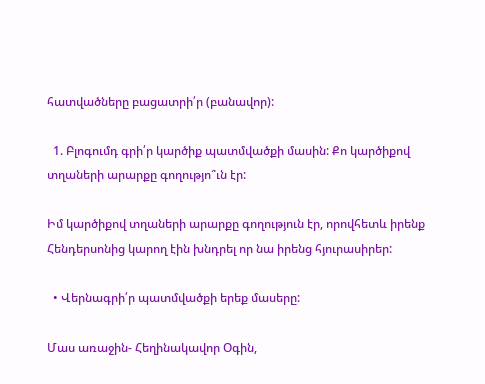հատվածները բացատրի՛ր (բանավոր):

  1. Բլոգումդ գրի՛ր կարծիք պատմվածքի մասին: Քո կարծիքով տղաների արարքը գողությո՞ւն էր:

Իմ կարծիքով տղաների արարքը գողություն էր, որովհետև իրենք Հենդերսոնից կարող էին խնդրել որ նա իրենց հյուրասիրեր:

  • Վերնագրի՛ր պատմվածքի երեք մասերը:

Մաս առաջին- Հեղինակավոր Օգին,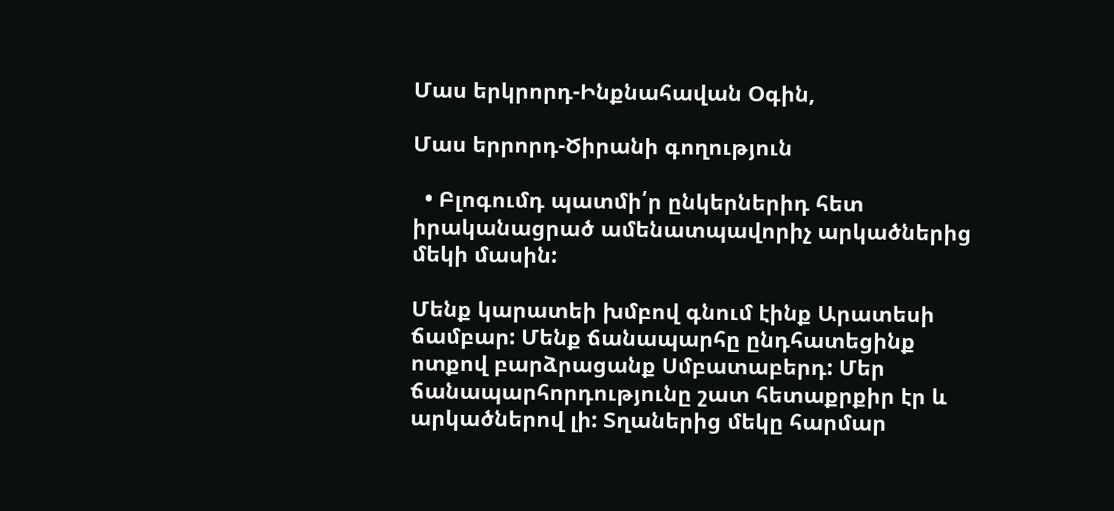Մաս երկրորդ-Ինքնահավան Օգին,

Մաս երրորդ-Ծիրանի գողություն

  • Բլոգումդ պատմի՛ր ընկերներիդ հետ իրականացրած ամենատպավորիչ արկածներից մեկի մասին:

Մենք կարատեի խմբով գնում էինք Արատեսի ճամբար: Մենք ճանապարհը ընդհատեցինք ոտքով բարձրացանք Սմբատաբերդ: Մեր ճանապարհորդությունը շատ հետաքրքիր էր և արկածներով լի: Տղաներից մեկը հարմար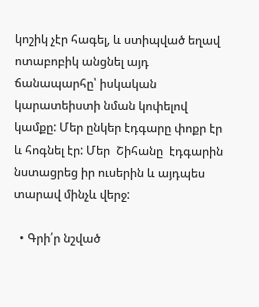կոշիկ չէր հագել, և ստիպված եղավ ոտաբոբիկ անցնել այդ ճանապարհը՝ իսկական կարատեիստի նման կոփելով կամքը: Մեր ընկեր էդգարը փոքր էր և հոգնել էր: Մեր  Շիհանը  էդգարին նստացրեց իր ուսերին և այդպես տարավ մինչև վերջ:

  • Գրի՛ր նշված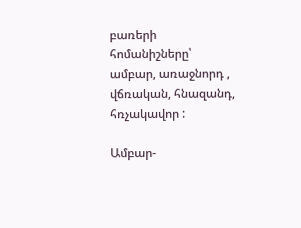բառերի հոմանիշները՝   ամբար, առաջնորդ , վճռական, հնազանդ, հռչակավոր :

Ամբար-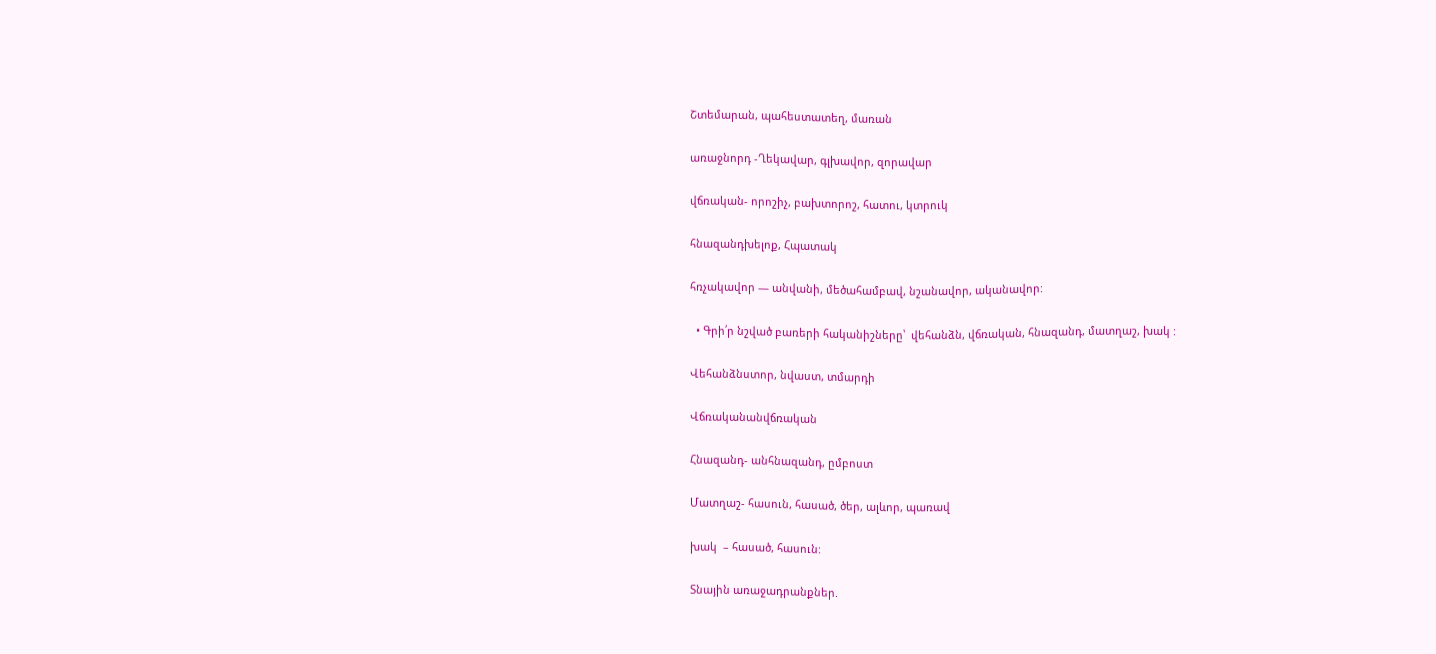Շտեմարան, պահեստատեղ, մառան

առաջնորդ -Ղեկավար, գլխավոր, զորավար

վճռական- որոշիչ, բախտորոշ, հատու, կտրուկ

հնազանդխելոք, Հպատակ

հռչակավոր — անվանի, մեծահամբավ, նշանավոր, ականավոր:

  • Գրի՛ր նշված բառերի հականիշները՝  վեհանձն, վճռական, հնազանդ, մատղաշ, խակ :

Վեհանձնստոր, նվաստ, տմարդի

Վճռականանվճռական

Հնազանդ- անհնազանդ, ըմբոստ

Մատղաշ- հասուն, հասած, ծեր, ալևոր, պառավ

խակ  – հասած, հասուն:

Տնային առաջադրանքներ.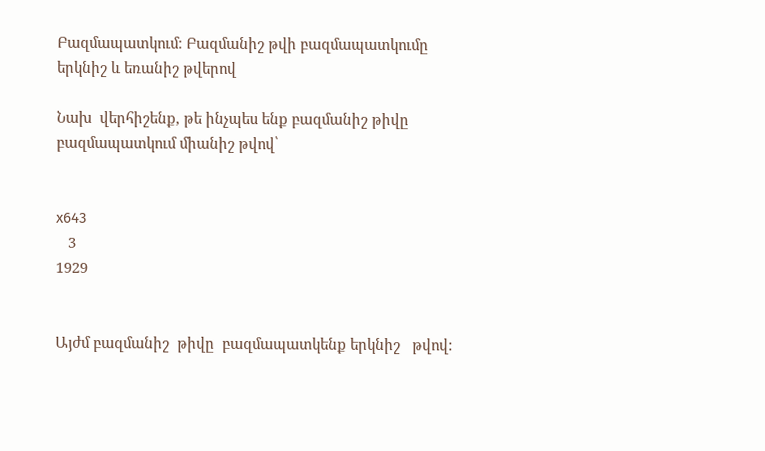Բազմապատկում։ Բազմանիշ թվի բազմապատկումը երկնիշ և եռանիշ թվերով

Նախ  վերհիշենք, թե ինչպես ենք բազմանիշ թիվը բազմապատկում միանիշ թվով՝


x643
   3
1929


Այժմ բազմանիշ  թիվը  բազմապատկենք երկնիշ   թվով: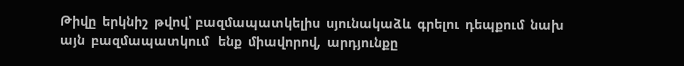Թիվը  երկնիշ  թվով՝ բազմապատկելիս  սյունակաձև  գրելու  դեպքում  նախ այն  բազմապատկում   ենք  միավորով,  արդյունքը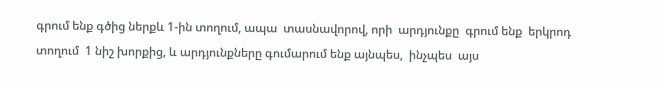գրում ենք գծից ներքև 1-ին տողում, ապա  տասնավորով, որի  արդյունքը  գրում ենք  երկրոդ տողում  1 նիշ խորքից, և արդյունքները գումարում ենք այնպես,  ինչպես  այս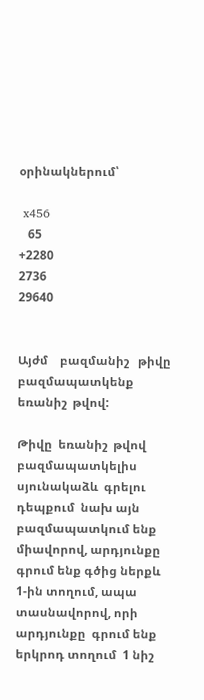օրինակներում՝

 x456
   65
+2280
2736
29640


Այժմ    բազմանիշ   թիվը   բազմապատկենք  եռանիշ  թվով:

Թիվը  եռանիշ  թվով   բազմապատկելիս  սյունակաձև  գրելու դեպքում  նախ այն բազմապատկում ենք միավորով, արդյունքը գրում ենք գծից ներքև 1-ին տողում, ապա տասնավորով, որի  արդյունքը  գրում ենք  երկրոդ տողում  1 նիշ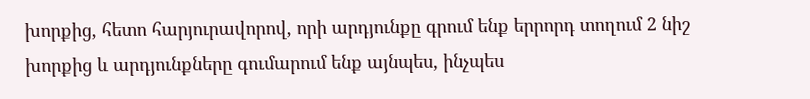խորքից, հետո հարյուրավորով, որի արդյունքը գրում ենք երրորդ տողում 2 նիշ  խորքից և արդյունքները գումարում ենք այնպես, ինչպես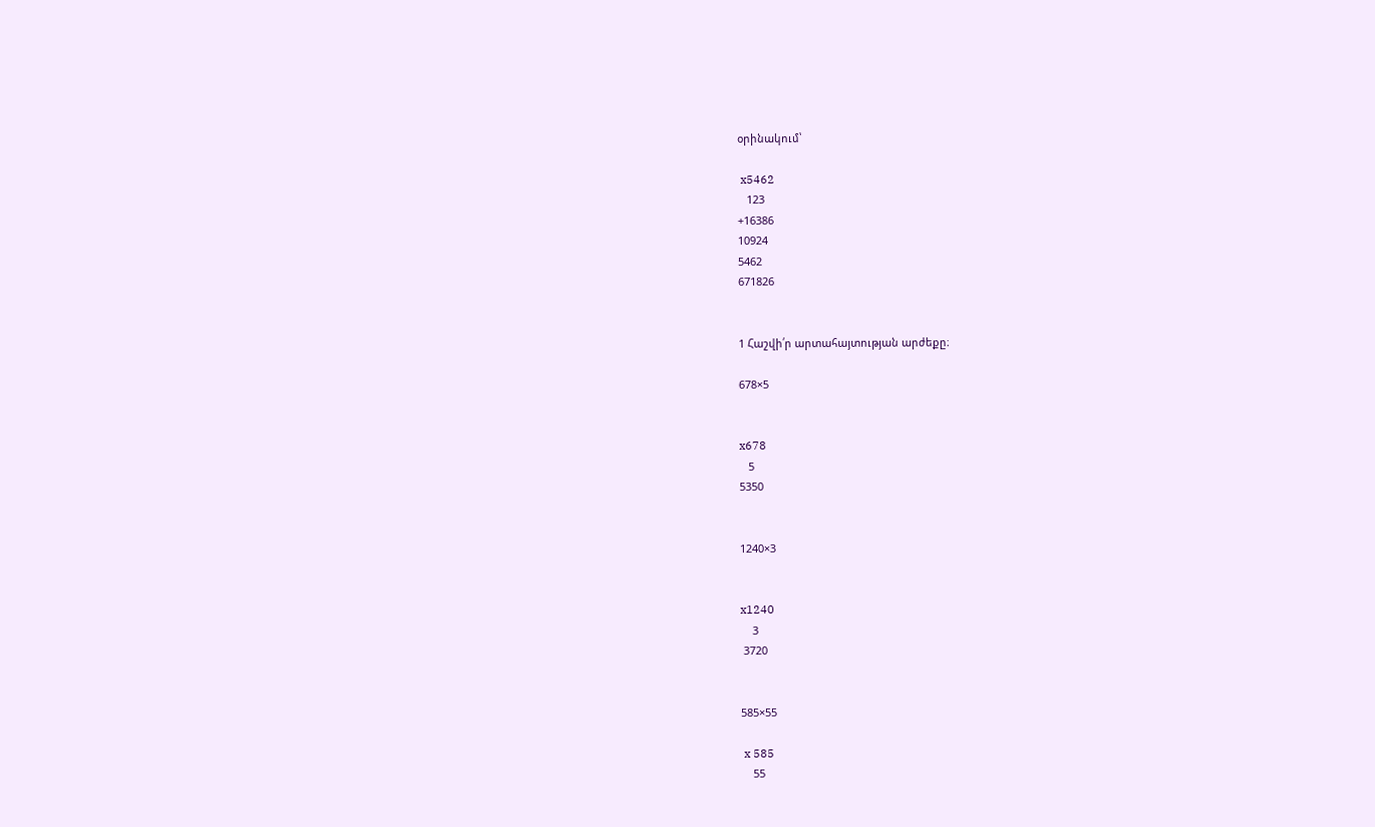օրինակում՝

 x5462
   123
+16386
10924
5462
671826


1 Հաշվի՛ր արտահայտության արժեքը։

678×5


x678
   5
5350


1240×3


x1240
    3
 3720


585×55

 x 585
    55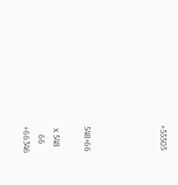+55505




548×66

 x 548
    66
+66346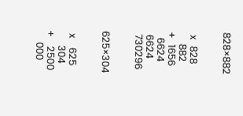828×882


 x  828
    882
+  1656
  6624
 6624
 730296


625×304


 x   625
     304
+   2500
    000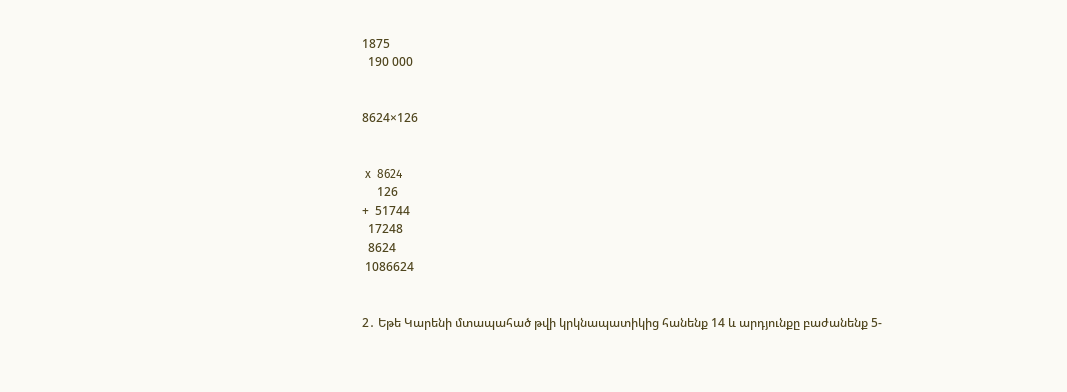1875
  190 000


8624×126


 x  8624
     126
+  51744
  17248
  8624
 1086624


2․ Եթե Կարենի մտապահած թվի կրկնապատիկից հանենք 14 և արդյունքը բաժանենք 5-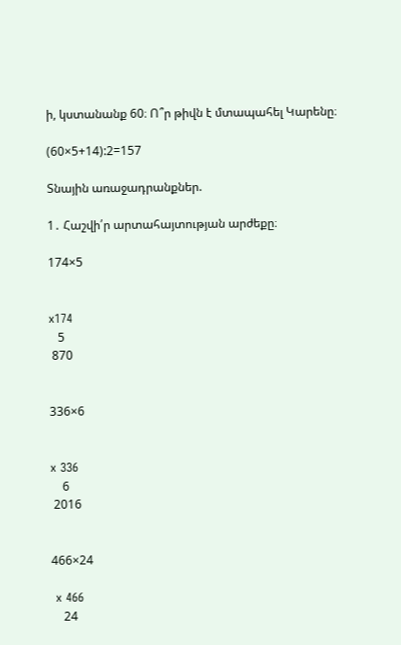ի, կստանանք 60։ Ո՞ր թիվն է մտապահել Կարենը։

(60×5+14):2=157

Տնային առաջադրանքներ.

1․ Հաշվի՛ր արտահայտության արժեքը։

174×5


x174
   5
 870


336×6


x 336
    6
 2016


466×24

 x 466
    24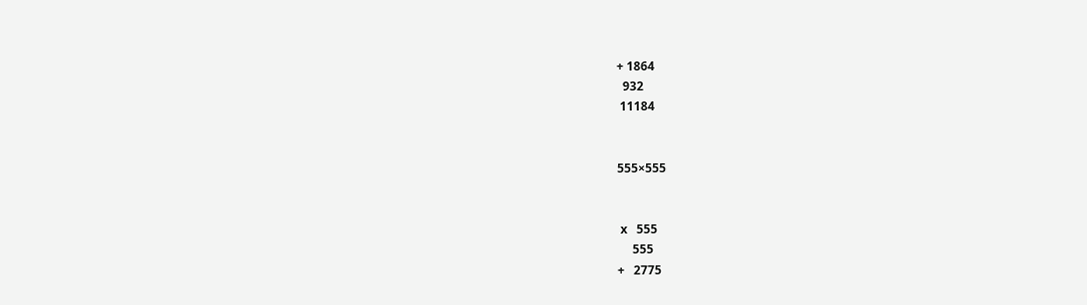+ 1864
  932
 11184


555×555


 x   555
     555
+   2775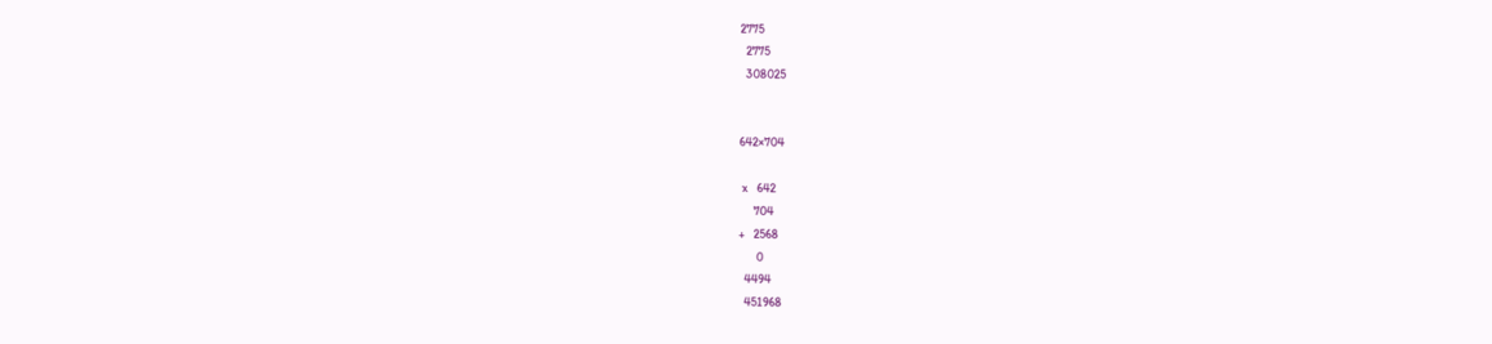2775
  2775
  308025


642×704

 x   642
     704
+   2568
      0
  4494
  451968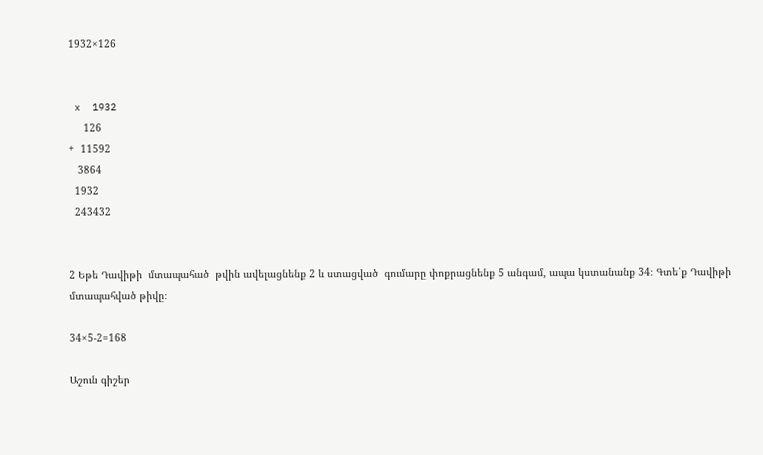1932×126


 x  1932
     126
+  11592
   3864
  1932
  243432


2 Եթե Դավիթի  մտապահած  թվին ավելացնենք 2 և ստացված  գումարը փոքրացնենք 5 անգամ, ապա կստանանք 34։ Գտե՛ք Դավիթի մտապահված թիվը։

34×5-2=168

Աշուն գիշեր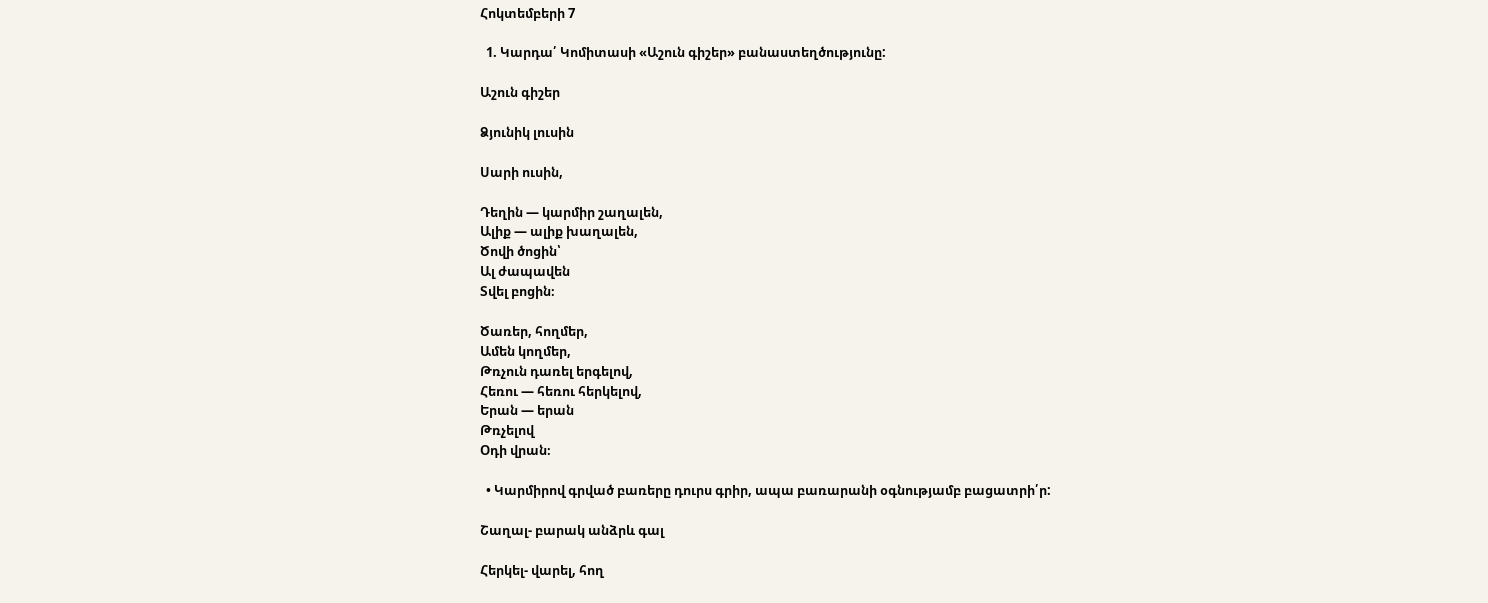Հոկտեմբերի 7

  1. Կարդա՛ Կոմիտասի «Աշուն գիշեր» բանաստեղծությունը:

Աշուն գիշեր

Ձյունիկ լուսին

Սարի ուսին,

Դեղին — կարմիր շաղալեն,
Ալիք — ալիք խաղալեն,
Ծովի ծոցին՝
Ալ ժապավեն
Տվել բոցին։

Ծառեր, հողմեր,
Ամեն կողմեր,
Թռչուն դառել երգելով,
Հեռու — հեռու հերկելով,
Երան — երան
Թռչելով
Օդի վրան։

  • Կարմիրով գրված բառերը դուրս գրիր, ապա բառարանի օգնությամբ բացատրի՛ր:

Շաղալ- բարակ անձրև գալ

Հերկել- վարել, հող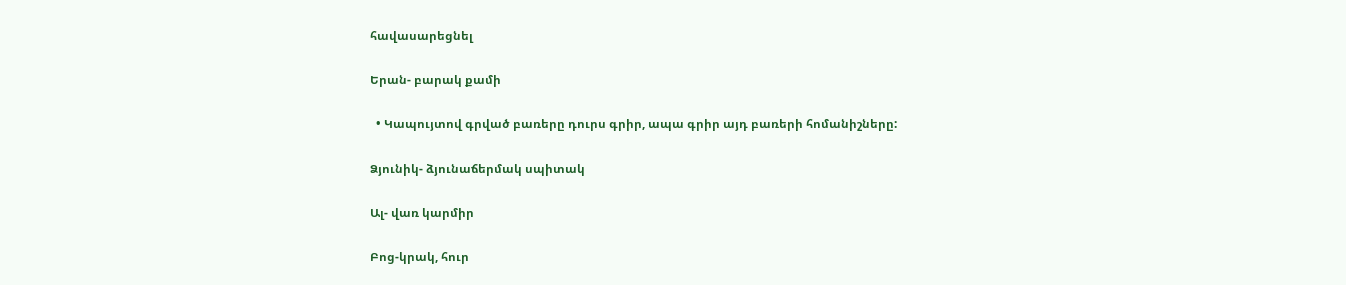հավասարեցնել

Երան- բարակ քամի

  • Կապույտով գրված բառերը դուրս գրիր, ապա գրիր այդ բառերի հոմանիշները:

Ձյունիկ- ձյունաճերմակ սպիտակ

Ալ- վառ կարմիր

Բոց-կրակ, հուր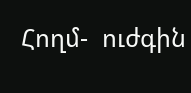Հողմ-  ուժգին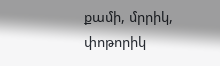քամի, մրրիկ, փոթորիկ